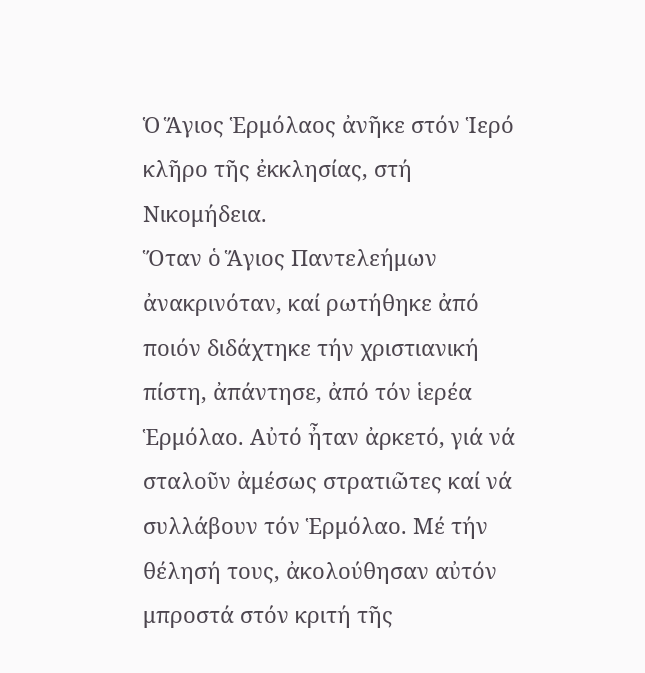Ὁ Ἅγιος Ἑρμόλαος ἀνῆκε στόν Ἱερό κλῆρο τῆς ἐκκλησίας, στή Νικομήδεια.
Ὅταν ὁ Ἅγιος Παντελεήμων ἀνακρινόταν, καί ρωτήθηκε ἀπό ποιόν διδάχτηκε τήν χριστιανική πίστη, ἀπάντησε, ἀπό τόν ἱερέα Ἑρμόλαο. Αὐτό ἦταν ἀρκετό, γιά νά σταλοῦν ἀμέσως στρατιῶτες καί νά συλλάβουν τόν Ἑρμόλαο. Μέ τήν θέλησή τους, ἀκολούθησαν αὐτόν μπροστά στόν κριτή τῆς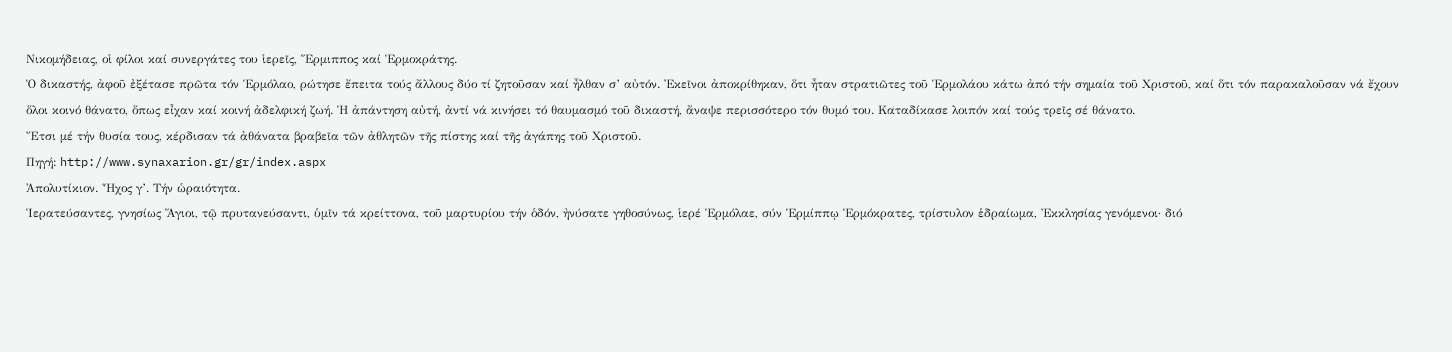Νικομήδειας, οἱ φίλοι καί συνεργάτες του ἱερεῖς, Ἕρμιππος καί Ἑρμοκράτης.
Ὁ δικαστής, ἀφοῦ ἐξέτασε πρῶτα τόν Ἑρμόλαο, ρώτησε ἔπειτα τούς ἄλλους δύο τί ζητοῦσαν καί ἦλθαν σ’ αὐτόν. Ἐκεῖνοι ἀποκρίθηκαν, ὅτι ἦταν στρατιῶτες τοῦ Ἑρμολάου κάτω ἀπό τήν σημαία τοῦ Χριστοῦ, καί ὅτι τόν παρακαλοῦσαν νά ἔχουν ὅλοι κοινό θάνατο, ὅπως εἶχαν καί κοινή ἀδελφική ζωή. Ἡ ἀπάντηση αὐτή, ἀντί νά κινήσει τό θαυμασμό τοῦ δικαστή, ἄναψε περισσότερο τόν θυμό του. Καταδίκασε λοιπόν καί τούς τρεῖς σέ θάνατο.
Ἔτσι μέ τήν θυσία τους, κέρδισαν τά ἀθάνατα βραβεῖα τῶν ἀθλητῶν τῆς πίστης καί τῆς ἀγάπης τοῦ Χριστοῦ.
Πηγή: http://www.synaxarion.gr/gr/index.aspx
Ἀπολυτίκιον. Ἦχος γ’. Τήν ὡραιότητα.
Ἱερατεύσαντες, γνησίως Ἅγιοι, τῷ πρυτανεύσαντι, ὑμῖν τά κρείττονα, τοῦ μαρτυρίου τήν ὁδόν, ἠνύσατε γηθοσύνως, ἱερέ Ἑρμόλαε, σύν Ἑρμίππῳ Ἑρμόκρατες, τρίστυλον ἑδραίωμα, Ἐκκλησίας γενόμενοι· διό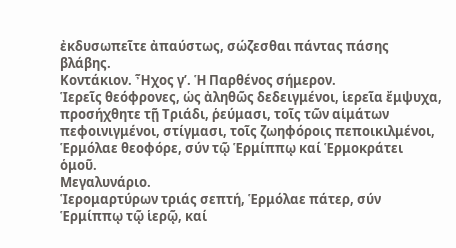ἐκδυσωπεῖτε ἀπαύστως, σώζεσθαι πάντας πάσης βλάβης.
Κοντάκιον. Ἦχος γ’. Ἡ Παρθένος σήμερον.
Ἱερεῖς θεόφρονες, ὡς ἀληθῶς δεδειγμένοι, ἱερεῖα ἔμψυχα, προσήχθητε τῇ Τριάδι, ῥεύμασι, τοῖς τῶν αἱμάτων πεφοινιγμένοι, στίγμασι, τοῖς ζωηφόροις πεποικιλμένοι, Ἑρμόλαε θεοφόρε, σύν τῷ Ἑρμίππῳ καί Ἑρμοκράτει ὁμοῦ.
Μεγαλυνάριο.
Ἱερομαρτύρων τριάς σεπτή, Ἑρμόλαε πάτερ, σύν Ἑρμίππῳ τῷ ἱερῷ, καί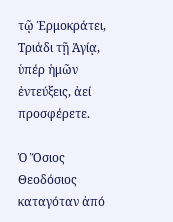τῷ Ἑρμοκράτει, Τριάδι τῇ Ἁγίᾳ, ὑπέρ ἡμῶν ἐντεύξεις, ἀεί προσφέρετε.

Ὁ Ὅσιος Θεοδόσιος καταγόταν ἀπό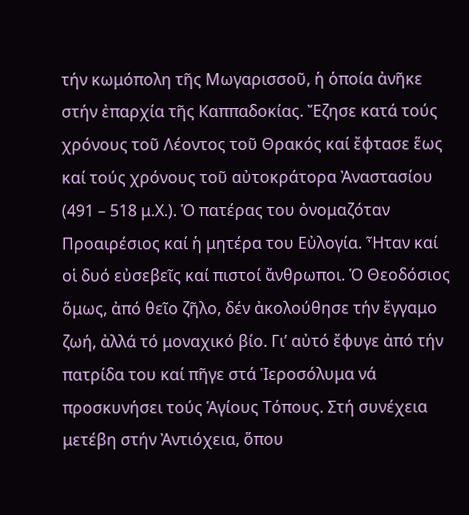τήν κωμόπολη τῆς Μωγαρισσοῦ, ἡ ὁποία ἀνῆκε στήν ἐπαρχία τῆς Καππαδοκίας. Ἔζησε κατά τούς χρόνους τοῦ Λέοντος τοῦ Θρακός καί ἔφτασε ἕως καί τούς χρόνους τοῦ αὐτοκράτορα Ἀναστασίου (491 – 518 μ.Χ.). Ὁ πατέρας του ὀνομαζόταν Προαιρέσιος καί ἡ μητέρα του Εὐλογία. Ἦταν καί οἱ δυό εὐσεβεῖς καί πιστοί ἄνθρωποι. Ὁ Θεοδόσιος ὅμως, ἀπό θεῖο ζῆλο, δέν ἀκολούθησε τήν ἔγγαμο ζωή, ἀλλά τό μοναχικό βίο. Γι’ αὐτό ἔφυγε ἀπό τήν πατρίδα του καί πῆγε στά Ἱεροσόλυμα νά προσκυνήσει τούς Ἁγίους Τόπους. Στή συνέχεια μετέβη στήν Ἀντιόχεια, ὅπου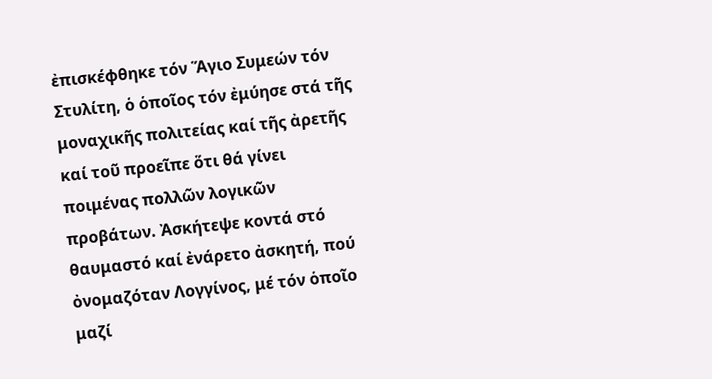ἐπισκέφθηκε τόν Ἅγιο Συμεών τόν Στυλίτη, ὁ ὁποῖος τόν ἐμύησε στά τῆς μοναχικῆς πολιτείας καί τῆς ἀρετῆς καί τοῦ προεῖπε ὅτι θά γίνει ποιμένας πολλῶν λογικῶν προβάτων. Ἀσκήτεψε κοντά στό θαυμαστό καί ἐνάρετο ἀσκητή, πού ὀνομαζόταν Λογγίνος, μέ τόν ὁποῖο μαζί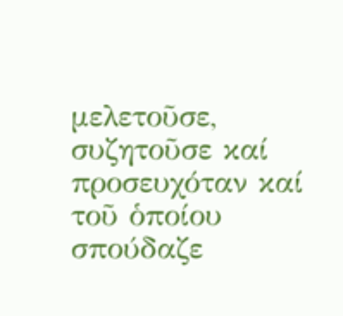μελετοῦσε, συζητοῦσε καί προσευχόταν καί τοῦ ὁποίου σπούδαζε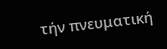τήν πνευματική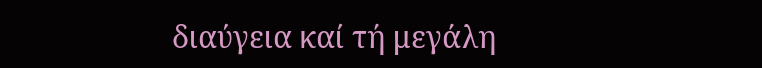διαύγεια καί τή μεγάλη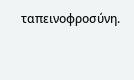ταπεινοφροσύνη.